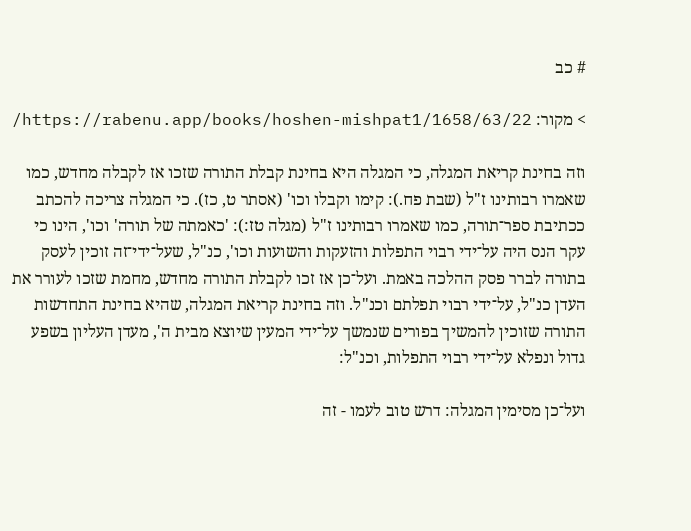# כב

> מקור: https://rabenu.app/books/hoshen-mishpat1/1658/63/22/

וזה בחינת קריאת המגלה, כי המגלה היא בחינת קבלת התורה שזכו אז לקבלה מחדש, כמו שאמרו רבותינו ז"ל (שבת פח.): קימו וקבלו וכו' (אסתר ט, כז). כי המגלה צריכה להכתב ככתיבת ספר־תורה, כמו שאמרו רבותינו ז"ל (מגלה טז:): 'כאמתה של תורה' וכו', הינו כי עקר הנס היה על־ידי רבוי התפלות והזעקות והשועות וכו', כנ"ל, שעל־ידי־זה זוכין לעסק בתורה לברר פסק ההלכה באמת. ועל־כן אז זכו לקבלת התורה מחדש, מחמת שזכו לעורר את העדן כנ"ל, על־ידי רבוי תפלתם וכנ"ל. וזה בחינת קריאת המגלה, שהיא בחינת התחדשות התורה שזוכין להמשיך בפורים שנמשך על־ידי המעין שיוצא מבית ה', מעדן העליון בשפע גדול ונפלא על־ידי רבוי התפלות, וכנ"ל:

ועל־כן מסימין המגלה: דרש טוב לעמו - זה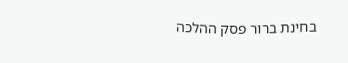בחינת ברור פסק ההלכה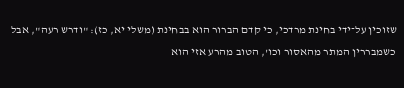שזוכין על־ידי בחינת מרדכי, כי קדם הברור הוא בבחינת (משלי יא, כז): "ודרש רעה", אבל כשמבררין המתר מהאסור וכו', הטוב מהרע אזי הוא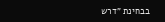בבחינת "דרש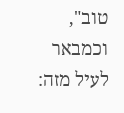טוב", וכמבאר לעיל מזה: